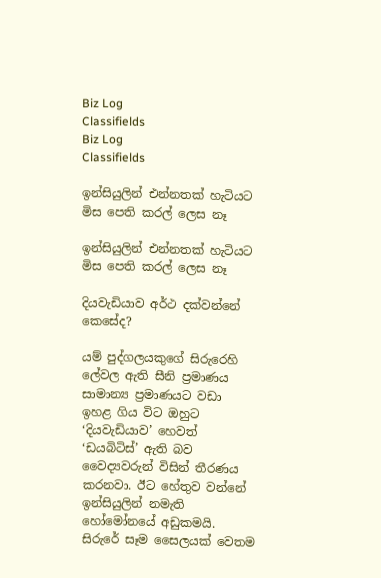Biz Log
Classifields
Biz Log
Classifields

ඉන්සියුලින් එන්නතක් හැටියට මිස පෙති කරල් ලෙස නෑ

ඉන්සියුලින් එන්නතක් හැටියට මිස පෙති කරල් ලෙස නෑ

දියවැඩියාව අර්ථ දක්වන්නේ කෙසේද?

යම් පුද්ගලයකුගේ සිරුරෙහි ලේවල ඇති සීනි ප්‍රමාණය සාමාන්‍ය ප්‍රමාණයට වඩා ඉහළ ගිය විට ඔහුට ‘දියවැඩියාව’ හෙවත් ‘ඩයබිටිස්’ ඇති බව වෛද්‍යවරුන් විසින් තීරණය කරනවා. ඊට හේතුව වන්නේ ඉන්සියුලින් නමැති හෝමෝනයේ අඩුකමයි. සිරුරේ සෑම සෛලයක් වෙතම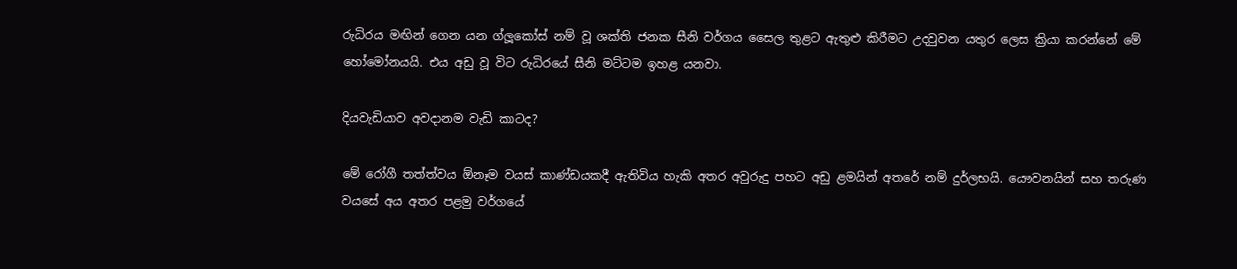රුධිරය මඟින් ගෙන යන ග්ලූකෝස් නම් වූ ශක්ති ජනක සීනි වර්ගය සෛල තුළට ඇතුළු කිරීමට උදවුවන යතුර ලෙස ක්‍රියා කරන්නේ මේ හෝමෝනයයි. එය අඩු වූ විට රුධිරයේ සීනි මට්ටම ඉහළ යනවා.

දියවැඩියාව අවදානම වැඩි කාටද?

මේ රෝගී තත්ත්වය ඕනෑම වයස් කාණ්ඩයකදී ඇතිවිය හැකි අතර අවුරුදු පහට අඩු ළමයින් අතරේ නම් දුර්ලභයි. යෞවනයින් සහ තරුණ වයසේ අය අතර පළමු වර්ගයේ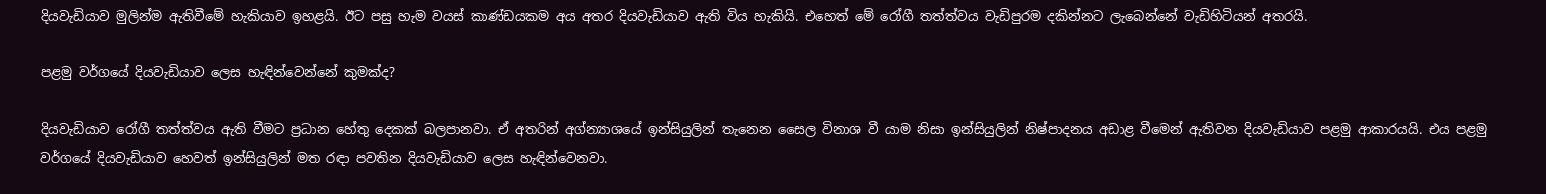දියවැඩියාව මුලින්ම ඇතිවීමේ හැකියාව ඉහළයි. ඊට පසු හැම වයස් කාණ්ඩයකම අය අතර දියවැඩියාව ඇති විය හැකියි. එහෙත් මේ රෝගී තත්ත්වය වැඩිපුරම දකින්නට ලැබෙන්නේ වැඩිහිටියන් අතරයි.

පළමු වර්ගයේ දියවැඩියාව ලෙස හැඳින්වෙන්නේ කුමක්ද?

දියවැඩියාව රෝගී තත්ත්වය ඇති වීමට ප්‍රධාන හේතු දෙකක් බලපානවා. ඒ අතරින් අග්න්‍යාශයේ ඉන්සියුලින් තැනෙන සෛල විනාශ වී යාම නිසා ඉන්සියුලින් නිෂ්පාදනය අඩාළ වීමෙන් ඇතිවන දියවැඩියාව පළමු ආකාරයයි. එය පළමු වර්ගයේ දියවැඩියාව‍ හෙවත් ඉන්සියුලින් මත රඳා පවතින දියවැඩියාව ලෙස හැඳින්වෙනවා.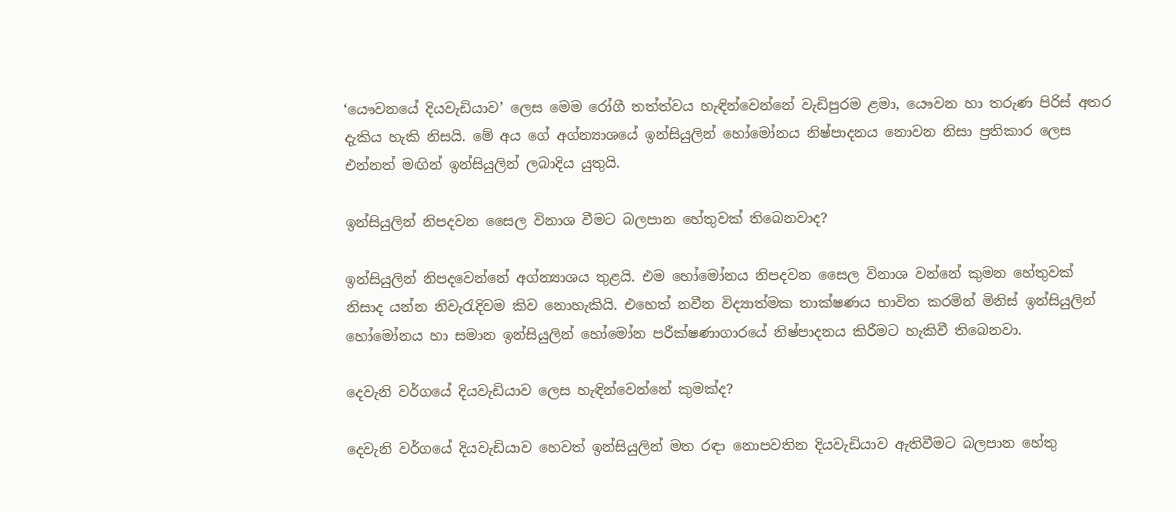‘යෞවනයේ දියවැඩියාව’ ලෙස මෙම රෝගී තත්ත්වය හැඳින්වෙන්නේ වැඩිපුරම ළමා, යෞවන හා තරුණ පිරිස් අතර දැකිය හැකි නිසයි. මේ අය ගේ අග්න්‍යාශයේ ඉන්සියුලින් හෝමෝනය නිෂ්පාදනය නොවන නිසා ප්‍රතිකාර ලෙස එන්නත් මඟින් ඉන්සියුලින් ලබාදිය යුතුයි.

ඉන්සියුලින් නිපදවන සෛල විනාශ වීමට බලපාන හේතුවක් තිබෙනවාද?

ඉන්සියුලින් නිපදවෙන්නේ අග්න්‍යාශය තුළයි. එම හෝමෝනය නිපදවන සෛල විනාශ වන්නේ කුමන හේතුවක් නිසාද යන්න නිවැරැදිවම කිව නොහැකියි. එහෙත් නවීන විද්‍යාත්මක තාක්ෂණය භාවිත කරමින් මිනිස් ඉන්සියුලින් හෝමෝනය හා සමාන ඉන්සියුලින් හෝමෝන පරීක්ෂණාගාරයේ නිෂ්පාදනය කිරීමට හැකිවී තිබෙනවා.

දෙවැනි වර්ගයේ දියවැඩියාව ලෙස හැඳින්වෙන්නේ කුමක්ද?

දෙවැනි වර්ගයේ දියවැඩියාව හෙවත් ඉන්සියුලින් මත රඳා නොපවතින දියවැඩියාව ඇතිවීමට බලපාන හේතු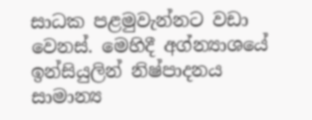සාධක පළමුවැන්නට වඩා වෙනස්. මෙහිදී අග්න්‍යාශයේ ඉන්සියුලින් නිෂ්පාදනය සාමාන්‍ය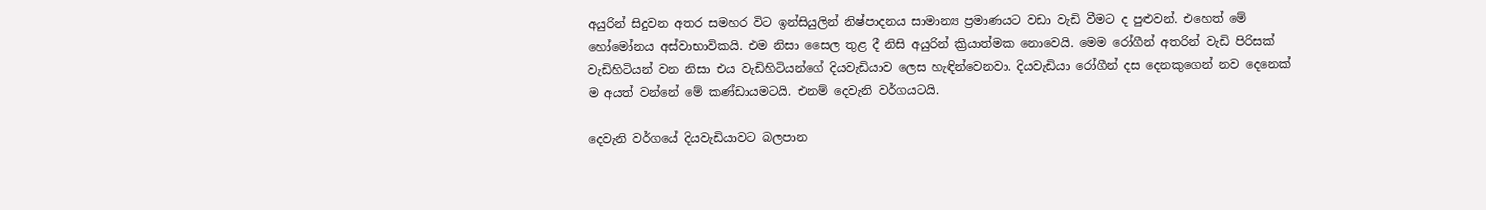අයුරින් සිදුවන අතර සමහර විට ඉන්සියුලින් නිෂ්පාදනය සාමාන්‍ය ප්‍රමාණයට වඩා වැඩි වීමට ද පුළුවන්. එහෙත් මේ හෝමෝනය අස්වාභාවිකයි. එම නිසා සෛල තුළ දී නිසි අයුරින් ක්‍රියාත්මක නොවෙයි. මෙම රෝගීන් අතරින් වැ‍ඩි පිරිසක් වැඩිහිටියන් වන නිසා එය වැඩිහිටියන්ගේ දියවැඩියාව ලෙස හැඳින්වෙනවා. දියවැඩියා රෝගීන් දස දෙනකුගෙන් නව දෙනෙක් ම අයත් වන්නේ මේ කණ්ඩායමටයි. එනම් දෙවැනි වර්ගයටයි.

දෙවැනි වර්ගයේ දියවැඩියාවට බලපාන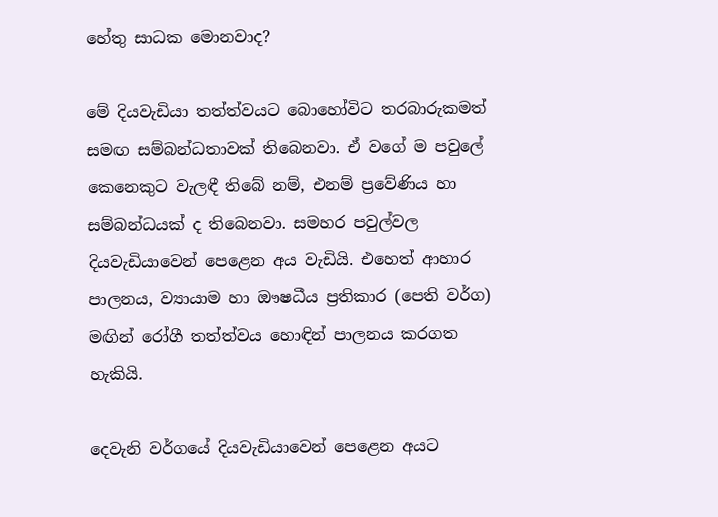හේතු සාධක මොනවාද?

මේ දියවැඩියා තත්ත්වයට බොහෝවිට තරබාරුකමත් සමඟ සම්බන්ධතාවක් තිබෙනවා. ඒ වගේ ම පවුලේ කෙනෙකුට වැලඳී තිබේ නම්, එනම් ප්‍රවේණිය හා සම්බන්ධයක් ද තිබෙනවා. සමහර පවුල්වල දියවැඩියාවෙන් පෙළෙන අය වැඩියි. එහෙත් ආහාර පාලනය, ව්‍යායාම හා ඖෂධීය ප්‍රතිකාර (පෙති වර්ග) මඟින් රෝගී තත්ත්වය හොඳින් පාලනය කරගත හැකියි.

දෙවැනි වර්ගයේ දියවැඩියාවෙන් පෙළෙන අයට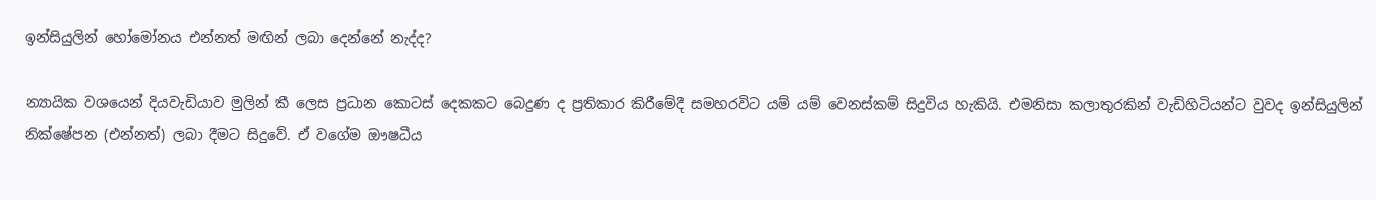ඉන්සියුලින් හෝමෝනය එන්නත් මඟින් ලබා දෙන්නේ නැද්ද?

න්‍යායික වශයෙන් දියවැඩියාව මුලින් කී ලෙස ප්‍රධාන කොටස් දෙකකට බෙදුණ ද ප්‍රතිකාර කිරීමේදී සමහරවිට යම් යම් වෙනස්කම් සිදුවිය හැකියි. එමනිසා කලාතුරකින් වැඩිහිටියන්ට වුවද ඉන්සියුලින් නික්ෂේපන (එන්නත්) ලබා දීමට සිදුවේ. ඒ වගේම ‍ඖෂධීය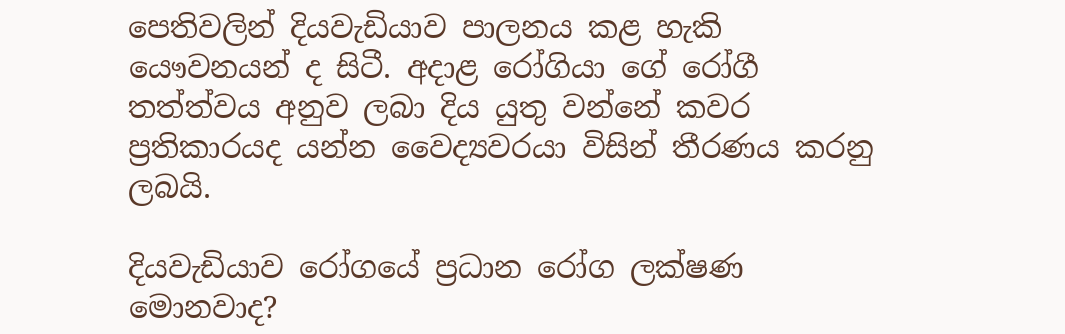පෙතිවලින් දියවැඩියාව පාලනය කළ හැකි යෞවනයන් ද සිටී. අදාළ රෝගියා ගේ රෝගී තත්ත්වය අනුව ලබා දිය යුතු වන්නේ කවර ප්‍රතිකාරයද යන්න වෛද්‍යවරයා විසින් තීරණය කරනු ලබයි.

දියවැඩියාව රෝගයේ ප්‍රධාන රෝග ලක්ෂණ මොනවාද?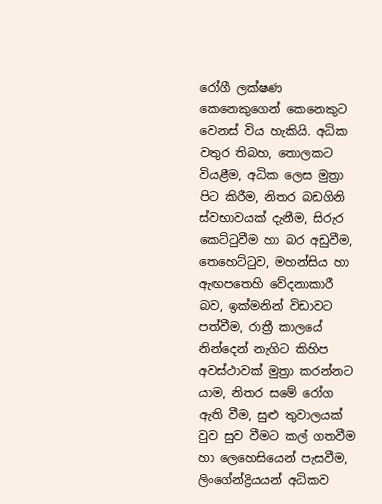රෝගී ලක්ෂණ කෙනෙකුගෙන් කෙනෙකුට වෙනස් විය හැකියි. අධික වතුර තිබහ, තොලකට වියළීම, අධික ලෙස මුත්‍රා පිට කිරීම, නිතර බඩගිනි ස්වභාවයක් දැනීම, සිරුර කෙට්ටුවීම හා බර අඩුවීම, තෙහෙට්ටුව, මහන්සිය හා ඇඟපතෙහි වේදනාකාරී බව, ඉක්මනින් විඩාවට පත්වීම, රාත්‍රී කාලයේ නින්දෙන් නැගිට කිහිප අවස්ථාවක් මුත්‍රා කරන්නට යාම, නිතර සමේ රෝග ඇති වීම, සුළු තුවාලයක් වුව සුව වීමට කල් ගතවීම හා ලෙහෙසියෙන් පැසවීම, ලිංගේන්ද්‍රියයන් අධිකව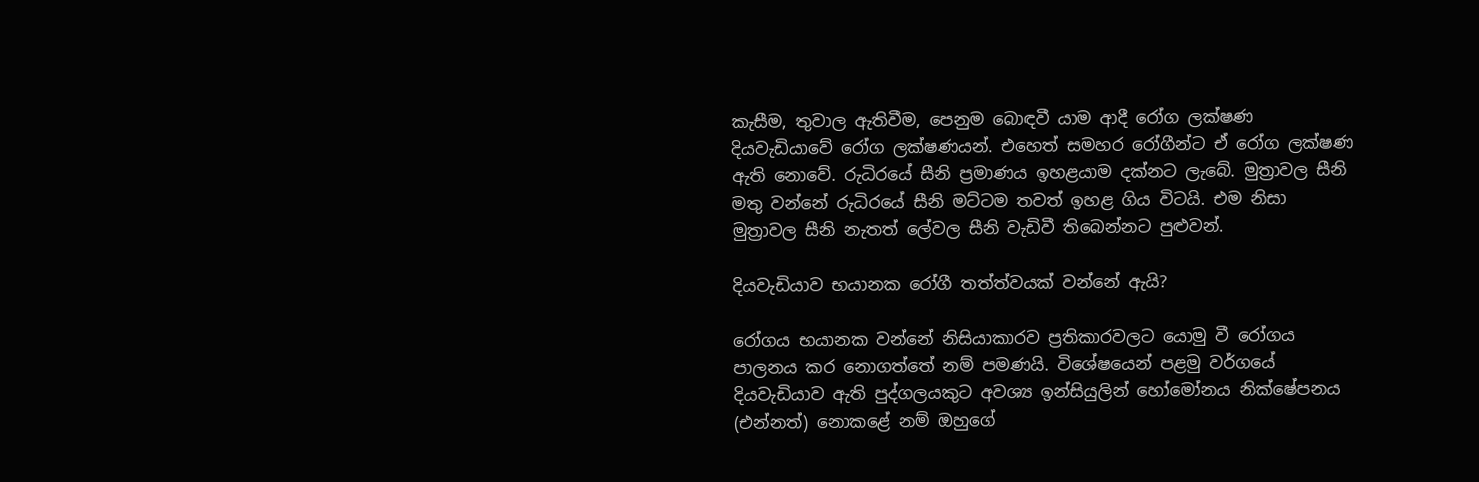කැසීම, තුවාල ඇතිවීම, පෙනුම බොඳවී යාම ආදී රෝග ලක්ෂණ දියවැඩියාවේ රෝග ලක්ෂණයන්. එහෙත් සමහර රෝගීන්ට ඒ රෝග ලක්ෂණ ඇති නොවේ. රුධිරයේ සීනි ප්‍රමාණය ඉහළයාම දක්නට ලැබේ. මුත්‍රාවල සීනි මතු වන්නේ රුධිරයේ සීනි මට්ටම තවත් ඉහළ ගිය විටයි. එම නිසා මුත්‍රාවල සීනි නැතත් ලේවල සීනි වැඩිවී තිබෙන්නට පුළුවන්.

දියවැඩියාව භයානක රෝගී තත්ත්වයක් වන්නේ ඇයි?

රෝගය භයානක වන්නේ නිසියාකාරව ප්‍රතිකාරවලට යොමු වී රෝගය පාලනය කර නොගත්තේ නම් පමණයි. විශේෂයෙන් පළමු වර්ගයේ දියවැඩියාව ඇති පුද්ගලයකුට අවශ්‍ය ඉන්සියුලින් හෝමෝනය නික්ෂේපනය (එන්නත්) නොකළේ නම් ඔහුගේ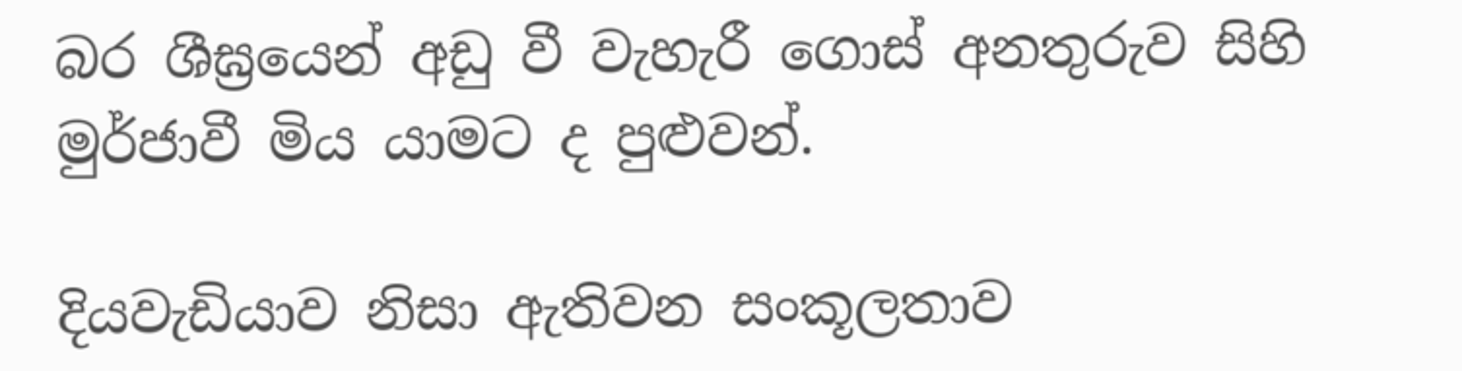බර ශීඝ්‍රයෙන් අඩු වී වැහැරී ගොස් අනතුරුව සිහි මුර්ජාවී මිය යාමට ද පුළුවන්.

දියවැඩියාව නිසා ඇතිවන සංකූලතාව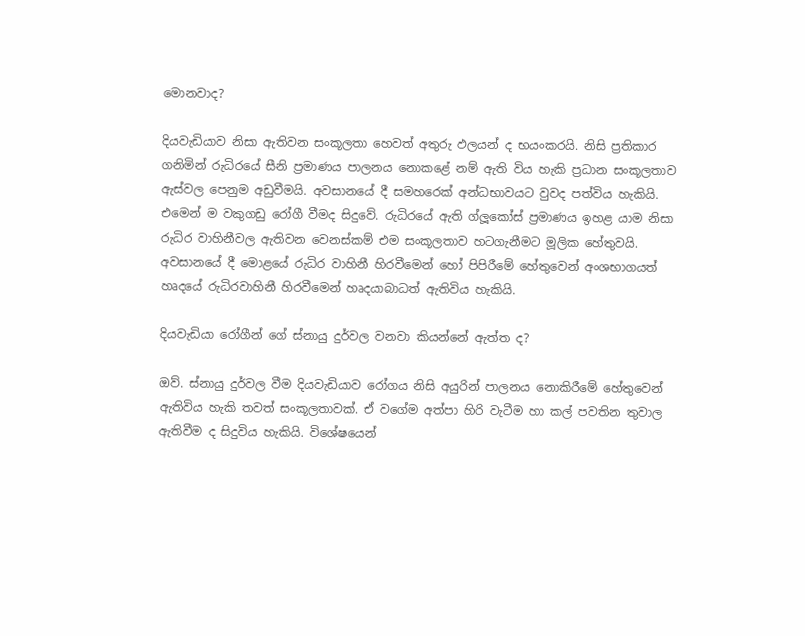මොනවාද?

දියවැඩියාව නිසා ඇතිවන සංකූලතා හෙවත් අතුරු ඵලයන් ද භයංකරයි. නිසි ප්‍රතිකාර ගනිමින් රුධිරයේ සීනි ප්‍රමාණය පාලනය නොකළේ නම් ඇති විය හැකි ප්‍රධාන සංකූලතාව ඇස්වල පෙනුම අඩුවීමයි. අවසානයේ දී සමහරෙක් අන්ධභාවයට වුවද පත්විය හැකියි. එමෙන් ම වකුගඩු රෝගී වීමද සිදුවේ. රුධිරයේ ඇති ග්ලූකෝස් ප්‍රමාණය ඉහළ යාම නිසා රුධිර වාහිනීවල ඇතිවන වෙනස්කම් එම සංකූලතාව හටගැනීමට මූලික හේතුවයි. අවසානයේ දී මොළයේ රුධිර වාහිනී හිරවීමෙන් හෝ පිපිරීමේ හේතුවෙන් අංශභාගයත් හෘදයේ රුධිරවාහිනී හිරවීමෙන් හෘදයාබාධත් ඇතිවිය හැකියි.

දියවැඩියා රෝගීන් ගේ ස්නායු දුර්වල වනවා කියන්නේ ඇත්ත ද?

ඔව්. ස්නායු දුර්වල වීම දියවැඩියාව රෝගය නිසි අයුරින් පාලනය නොකිරීමේ හේතුවෙන් ඇතිවිය හැකි තවත් සංකූලතාවක්. ඒ වගේම අත්පා හිරි වැටීම හා කල් පවතින තුවාල ඇතිවීම ද සිදුවිය හැකියි. විශේෂයෙන්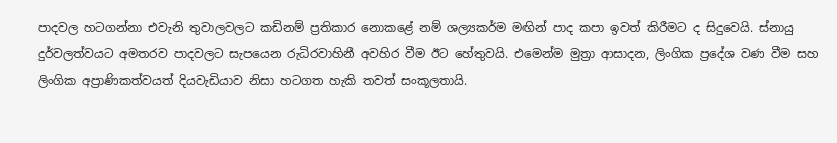පාදවල හටගන්නා එවැනි තුවාලවලට කඩිනම් ප්‍රතිකාර නොකළේ නම් ශල්‍යකර්ම මඟින් පාද කපා ඉවත් කිරීමට ද සිදුවෙයි. ස්නායු දුර්වලත්වයට අමතරව පාදවලට සැපයෙන රුධිරවාහිනී අවහිර වීම ඊට හේතුවයි. එමෙන්ම මුත්‍රා ආසාදන, ලිංගික ප්‍රදේශ වණ වීම සහ ලිංගික අප්‍රාණිකත්වයත් දියවැඩියාව නිසා හටගත හැකි තවත් සංකූලතායි.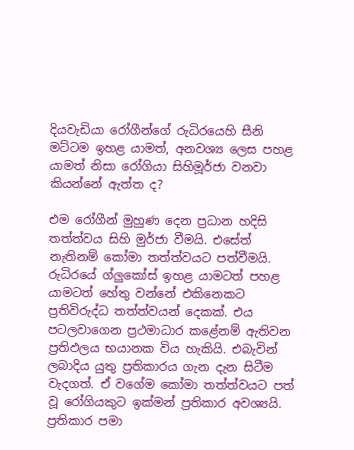දියවැඩියා රෝගීන්ගේ රුධිරයෙහි සීනි මට්ටම ඉහළ යාමත්, අනවශ්‍ය ලෙස පහළ යාමත් නිසා රෝගියා සිහිමූර්ජා වනවා කියන්නේ ඇත්ත ද?

එම රෝගීන් මුහුණ දෙන ප්‍රධාන හදිසි තත්ත්වය සිහි මුර්ජා වීමයි. එසේත් නැතිනම් කෝමා තත්ත්වයට පත්වීමයි. රුධිරයේ ග්ලුකෝස් ඉහළ යාමටත් පහළ යාමටත් හේතු වන්නේ එකිනෙකට ප්‍රතිවිරුද්ධ තත්ත්වයන් දෙකක්. එය පටලවාගෙන ප්‍රථමාධාර කළේනම් ඇතිවන ප්‍රතිඵලය භයානක විය හැකියි. එබැවින් ලබාදිය යුතු ප්‍රතිකාරය ගැන දැන සිටීම වැදගත්. ඒ වගේම කෝමා තත්ත්වයට පත් වූ රෝගියකුට ඉක්මන් ප්‍රතිකාර අවශ්‍යයි. ප්‍රතිකාර පමා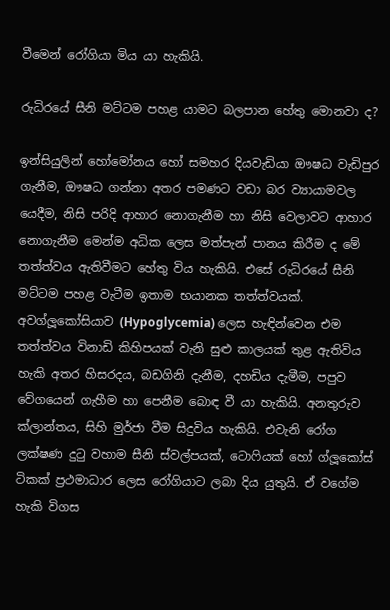වීමෙන් රෝගියා මිය යා හැකියි.

රුධිරයේ සීනි මට්ටම පහළ යාමට බලපාන හේතු මොනවා ද?

ඉන්සියුලින් හෝමෝනය හෝ සමහර දියවැඩියා ඖෂධ වැඩිපුර ගැනීම, ඖෂධ ගන්නා අතර පමණට වඩා බර ව්‍යායාමවල යෙදීම, නිසි පරිදි ආහාර නොගැනීම හා නිසි වෙලාවට ආහාර නොගැනීම මෙන්ම අධික ලෙස මත්පැන් පානය කිරීම ද මේ තත්ත්වය ඇතිවීමට හේතු විය හැකියි. එසේ රුධිරයේ සීනි මට්ටම පහළ වැටීම ඉතාම භයානක තත්ත්වයක්. අවග්ලූකෝසියාව (Hypoglycemia) ලෙස හැඳින්වෙන එම තත්ත්වය විනාඩි කිහිපයක් වැනි සුළු කාලයක් තුළ ඇතිවිය හැකි අතර හිසරදය, බඩගිනි දැනීම, දහඩිය දැමීම, පපුව වේගයෙන් ගැහීම හා පෙනීම බොඳ වී යා හැකියි. අනතුරුව ක්ලාන්තය, සිහි මුර්ජා වීම සිදුවිය හැකියි. එවැනි රෝග ලක්ෂණ දුටු වහාම සීනි ස්වල්පයක්, ටොෆියක් හෝ ග්ලූකෝස් ටිකක් ප්‍රථමාධාර ලෙස රෝගියාට ලබා දිය යුතුයි. ඒ වගේම හැකි විගස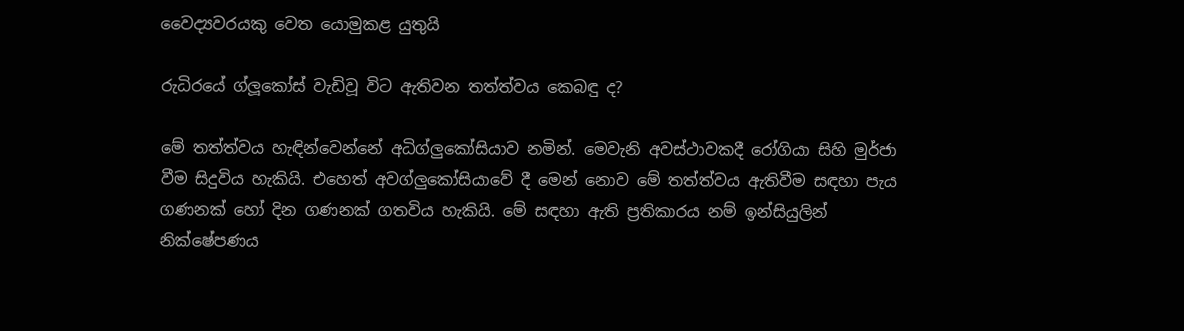වෛද්‍යවරයකු වෙත යොමුකළ යුතුයි

රුධිරයේ ග්ලූකෝස් වැඩිවූ විට ඇතිවන තත්ත්වය කෙබඳු ද?

මේ තත්ත්වය හැඳින්වෙන්නේ අධිග්ලුකෝසියාව නමින්. මෙවැනි අවස්ථාවකදී රෝගියා සිහි මුර්ජා වීම සිදුවිය හැකියි. එහෙත් අවග්ලුකෝසියාවේ දී මෙන් නොව මේ තත්ත්වය ඇතිවීම සඳහා පැය ගණනක් හෝ දින ගණනක් ගතවිය හැකියි. මේ සඳහා ඇති ප්‍රතිකාරය නම් ඉන්සියුලින් නික්ෂේපණය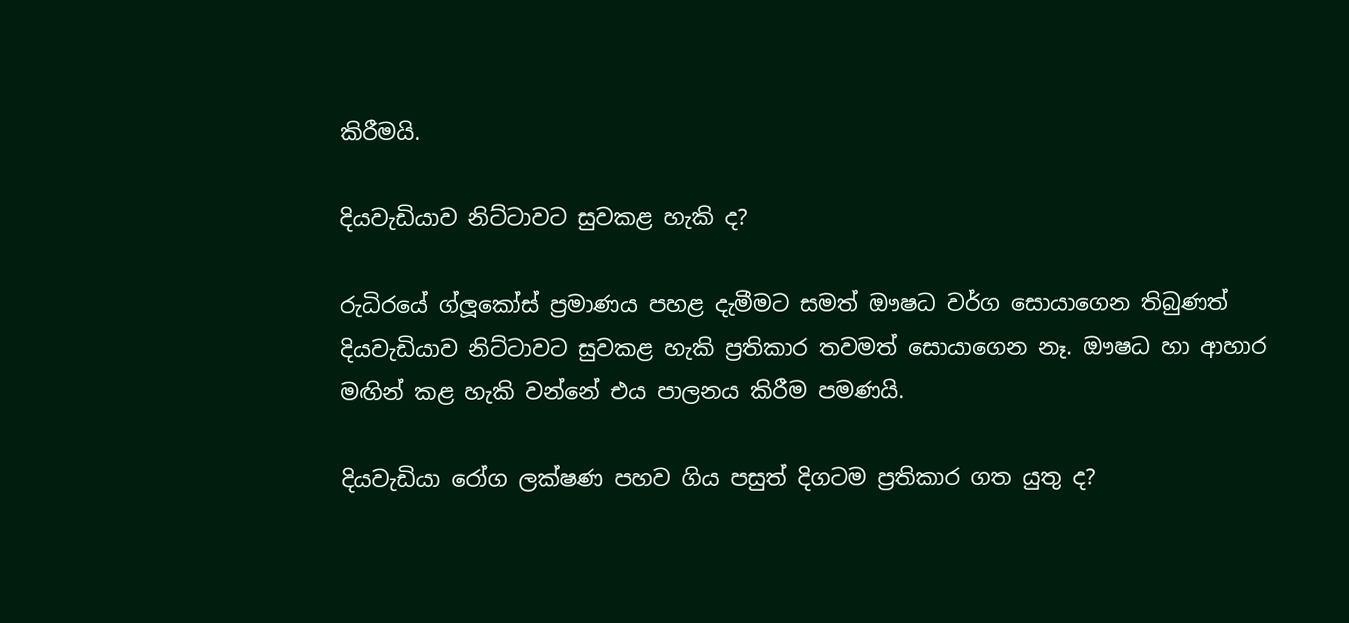කිරීමයි.

දියවැඩියාව නිට්ටාවට සුවකළ හැකි ද?

රුධිරයේ ග්ලූකෝස් ප්‍රමාණය පහළ දැමීමට සමත් ඖෂධ වර්ග සොයාගෙන තිබුණත් දියවැඩියාව නිට්ටාවට සුවකළ හැකි ප්‍රතිකාර තවමත් සොයාගෙන නෑ. ඖෂධ හා ආහාර මඟින් කළ හැකි වන්නේ එය පාලනය කිරීම පමණයි.

දියවැඩියා රෝග ලක්ෂණ පහව ගිය පසුත් දිගටම ප්‍රතිකාර ගත යුතු ද?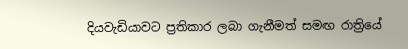දියවැඩියාවට ප්‍රතිකාර ලබා ගැනීමත් සමඟ රාත්‍රියේ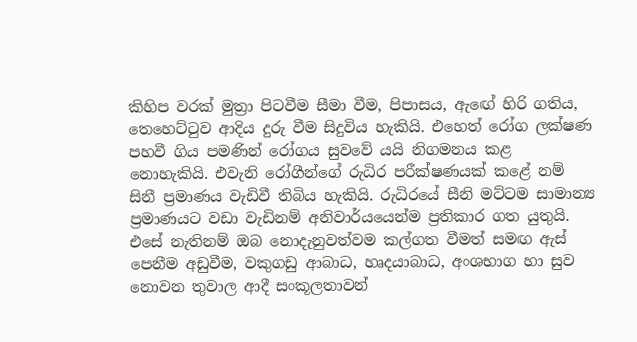කිහිප වරක් මුත්‍රා පිටවීම සීමා වීම, පිපාසය, ඇ‍ඟේ හිරි ගතිය, තෙහෙට්ටුව ආදිය දුරු වීම සිදුවිය හැකියි. එහෙත් රෝග ලක්ෂණ පහවී ගිය පමණින් රෝගය සුවවේ යයි නිගමනය කළ නොහැකියි. එවැනි රෝගීන්ගේ රුධිර පරීක්ෂණයක් කළේ නම් සිනී ප්‍රමාණය වැඩිවී තිබිය හැකියි. රුධිරයේ සීනි මට්ටම සාමාන්‍ය ප්‍රමාණයට වඩා වැඩිනම් අනිවාර්යයෙන්ම ප්‍රතිකාර ගත යුතුයි. එසේ නැතිනම් ඔබ නොදැනුවත්වම කල්ගත වීමත් සමඟ ඇස් පෙනීම අඩුවීම, වකුගඩු ආබාධ, හෘදයාබාධ, අංශභාග හා සුව නොවන තුවාල ආදී සංකූලතාවන්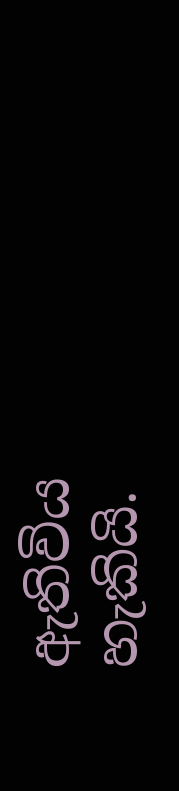ඇතිවිය හැකියි.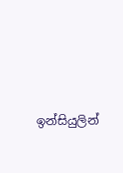ඉන්සියුලින්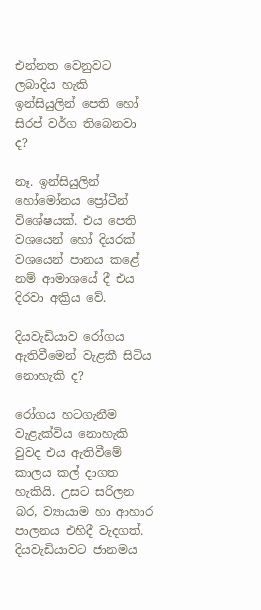එන්නත වෙනුවට ලබාදිය හැකි ඉන්සියුලින් පෙති හෝ සිරප් වර්ග තිබෙනවා ද?

නෑ. ඉන්සියුලින් හෝමෝනය ප්‍රෝටීන් විශේෂයක්. එය පෙති වශයෙන් හෝ දියරක් වශයෙන් පානය කළේ නම් ආමාශයේ දී එය දිරවා අක්‍රිය වේ.

දියවැඩියාව රෝගය ඇතිවීමෙන් වැළකී සිටිය නොහැකි ද?

රෝගය හටගැනීම වැළැක්විය නොහැකි වුවද එය ඇතිවීමේ කාලය කල් දාගත හැකියි. උසට සරිලන බර, ව්‍යායාම හා ආහාර පාලනය එහිදී වැදගත්. දියවැඩියාවට ජානමය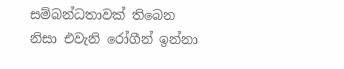සම්බන්ධතාවක් තිබෙන නිසා එවැනි රෝගීන් ඉන්නා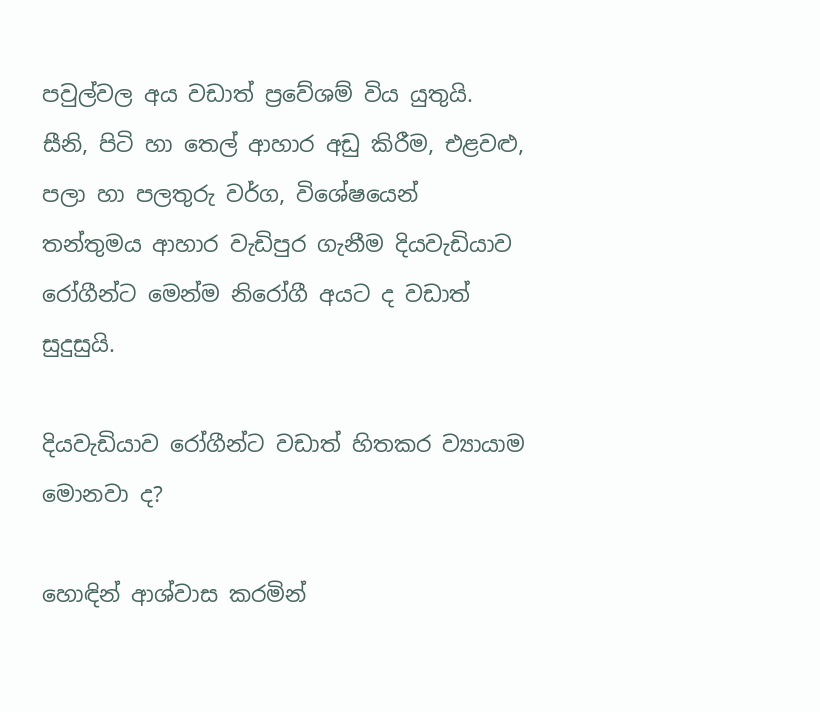පවුල්වල අය වඩාත් ප්‍රවේශම් විය යුතුයි. සීනි, පිටි හා තෙල් ආහාර අඩු කිරීම, එළවළු, පලා හා පලතුරු වර්ග, විශේෂයෙන් තන්තුමය ආහාර වැඩිපුර ගැනීම දියවැඩියාව රෝගීන්ට මෙන්ම නිරෝගී අයට ද වඩාත් සුදුසුයි.

දියවැඩියාව රෝගීන්ට වඩාත් හිතකර ව්‍යායාම මොනවා ද?

හොඳින් ආශ්වාස කරමින්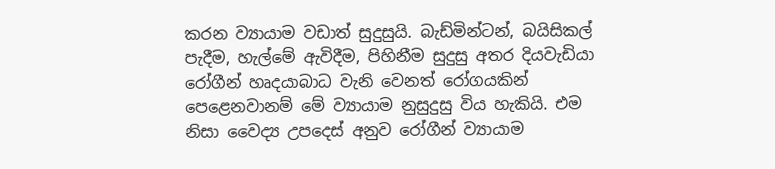කරන ව්‍යායාම වඩාත් සුදුසුයි. බැඩ්මින්ටන්, බයිසිකල් පැදීම, හැල්මේ ඇවිදීම, පිහිනීම සුදුසු අතර දියවැඩියා රෝගීන් හෘදයාබාධ වැනි වෙනත් රෝගයකින් පෙළෙනවානම් මේ ව්‍යායාම නුසුදුසු විය හැකියි. එම නිසා වෛද්‍ය උපදෙස් අනුව රෝගීන් ව්‍යායාම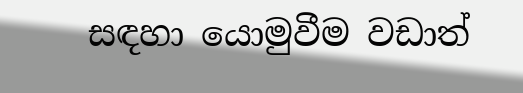සඳහා යොමුවීම වඩාත්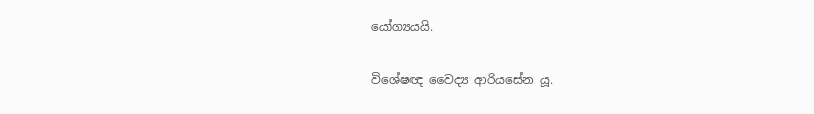යෝග්‍යයයි.

විශේෂඥ වෛද්‍ය ආරියසේන යූ.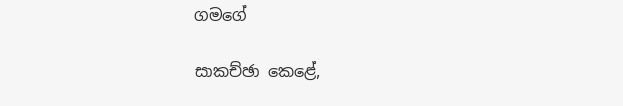ගමගේ

සාකච්ඡා කෙළේ,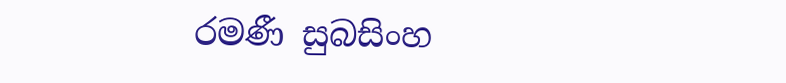රමණී සුබසිංහ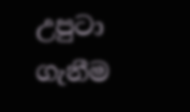උපුටා ගැනීම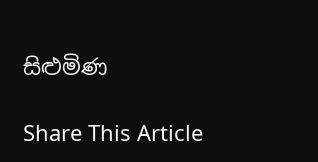සිළුමිණ

Share This Article